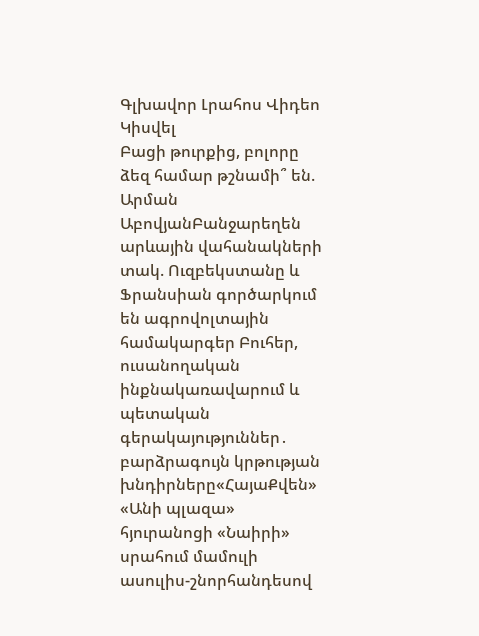Գլխավոր Լրահոս Վիդեո Կիսվել
Բացի թուրքից, բոլորը ձեզ համար թշնամի՞ են. Արման ԱբովյանԲանջարեղեն արևային վահանակների տակ. Ուզբեկստանը և Ֆրանսիան գործարկում են ագրովոլտային համակարգեր Բուհեր, ուսանողական ինքնակառավարում և պետական գերակայություններ․ բարձրագույն կրթության խնդիրները«ՀայաՔվեն» «Անի պլազա» հյուրանոցի «Նաիրի» սրահում մամուլի ասուլիս-շնորհանդեսով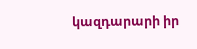կազդարարի իր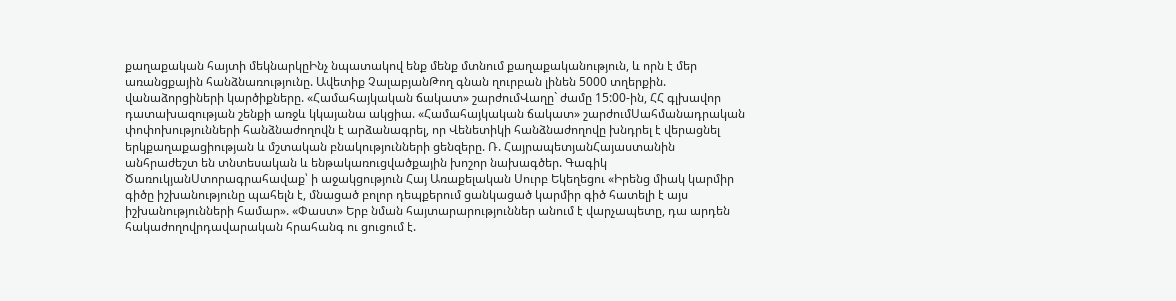քաղաքական հայտի մեկնարկըԻնչ նպատակով ենք մենք մտնում քաղաքականություն, և որն է մեր առանցքային հանձնառությունը. Ավետիք ՉալաբյանԹող գնան ղուրբան լինեն 5000 տղերքին. վանաձորցիների կարծիքները. «Համահայկական ճակատ» շարժումՎաղը` ժամը 15:00-ին, ՀՀ գլխավոր դատախազության շենքի առջև կկայանա ակցիա. «Համահայկական ճակատ» շարժումՍահմանադրական փոփոխությունների հանձնաժողովն է արձանագրել, որ Վենետիկի հանձնաժողովը խնդրել է վերացնել երկքաղաքացիության և մշտական բնակությունների ցենզերը. Ռ. ՀայրապետյանՀայաստանին անհրաժեշտ են տնտեսական և ենթակառուցվածքային խոշոր նախագծեր. Գագիկ ԾառուկյանՍտորագրահավաք՝ ի աջակցություն Հայ Առաքելական Սուրբ Եկեղեցու «Իրենց միակ կարմիր գիծը իշխանությունը պահելն է, մնացած բոլոր դեպքերում ցանկացած կարմիր գիծ հատելի է այս իշխանությունների համար». «Փաստ» Երբ նման հայտարարություններ անում է վարչապետը, դա արդեն հակաժողովրդավարական հրահանգ ու ցուցում է.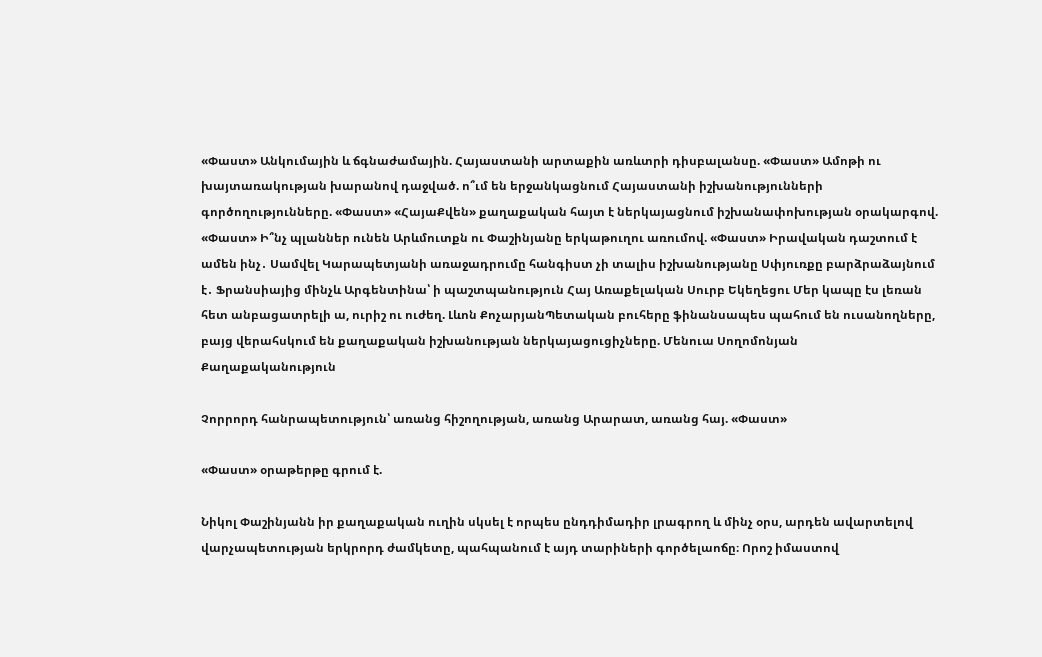«Փաստ» Անկումային և ճգնաժամային. Հայաստանի արտաքին առևտրի դիսբալանսը. «Փաստ» Ամոթի ու խայտառակության խարանով դաջված. ո՞ւմ են երջանկացնում Հայաստանի իշխանությունների գործողությունները. «Փաստ» «ՀայաՔվեն» քաղաքական հայտ է ներկայացնում իշխանափոխության օրակարգով. «Փաստ» Ի՞նչ պլաններ ունեն Արևմուտքն ու Փաշինյանը երկաթուղու առումով. «Փաստ» Իրավական դաշտում է ամեն ինչ․ Սամվել Կարապետյանի առաջադրումը հանգիստ չի տալիս իշխանությանը Սփյուռքը բարձրաձայնում է․ Ֆրանսիայից մինչև Արգենտինա՝ ի պաշտպանություն Հայ Առաքելական Սուրբ Եկեղեցու Մեր կապը էս լեռան հետ անբացատրելի ա, ուրիշ ու ուժեղ. Լևոն ՔոչարյանՊետական բուհերը ֆինանսապես պահում են ուսանողները, բայց վերահսկում են քաղաքական իշխանության ներկայացուցիչները. Մենուա Սողոմոնյան
Քաղաքականություն

Չորրորդ հանրապետություն՝ առանց հիշողության, առանց Արարատ, առանց հայ. «Փաստ»

«Փաստ» օրաթերթը գրում է.

Նիկոլ Փաշինյանն իր քաղաքական ուղին սկսել է որպես ընդդիմադիր լրագրող և մինչ օրս, արդեն ավարտելով վարչապետության երկրորդ ժամկետը, պահպանում է այդ տարիների գործելաոճը։ Որոշ իմաստով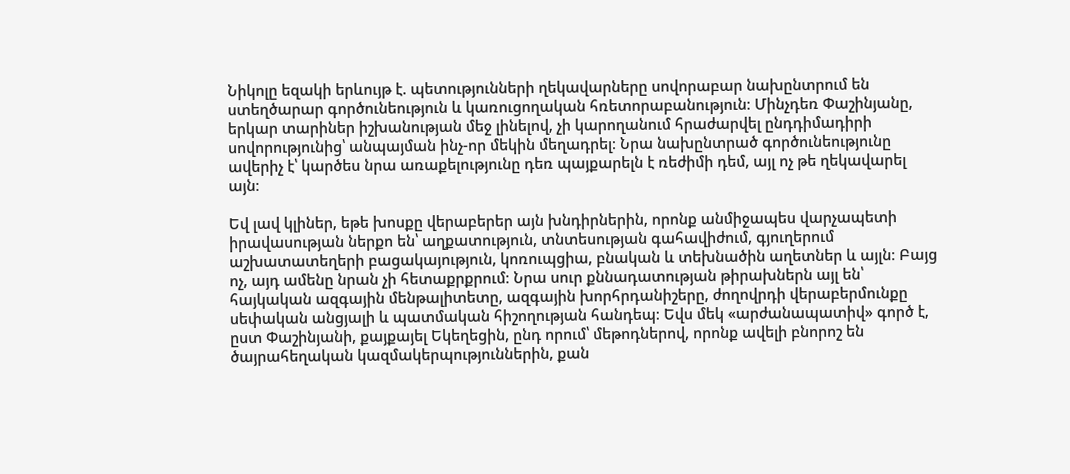Նիկոլը եզակի երևույթ է. պետությունների ղեկավարները սովորաբար նախընտրում են ստեղծարար գործունեություն և կառուցողական հռետորաբանություն։ Մինչդեռ Փաշինյանը, երկար տարիներ իշխանության մեջ լինելով, չի կարողանում հրաժարվել ընդդիմադիրի սովորությունից՝ անպայման ինչ-որ մեկին մեղադրել։ Նրա նախընտրած գործունեությունը ավերիչ է՝ կարծես նրա առաքելությունը դեռ պայքարելն է ռեժիմի դեմ, այլ ոչ թե ղեկավարել այն։

Եվ լավ կլիներ, եթե խոսքը վերաբերեր այն խնդիրներին, որոնք անմիջապես վարչապետի իրավասության ներքո են՝ աղքատություն, տնտեսության գահավիժում, գյուղերում աշխատատեղերի բացակայություն, կոռուպցիա, բնական և տեխնածին աղետներ և այլն։ Բայց ոչ, այդ ամենը նրան չի հետաքրքրում։ Նրա սուր քննադատության թիրախներն այլ են՝ հայկական ազգային մենթալիտետը, ազգային խորհրդանիշերը, ժողովրդի վերաբերմունքը սեփական անցյալի և պատմական հիշողության հանդեպ։ Եվս մեկ «արժանապատիվ» գործ է, ըստ Փաշինյանի, քայքայել Եկեղեցին, ընդ որում՝ մեթոդներով, որոնք ավելի բնորոշ են ծայրահեղական կազմակերպություններին, քան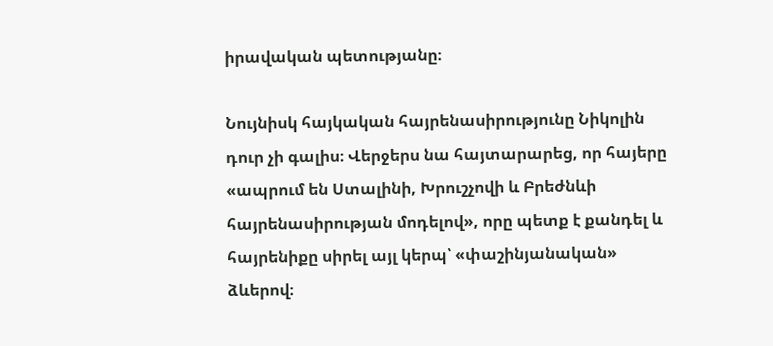իրավական պետությանը։

Նույնիսկ հայկական հայրենասիրությունը Նիկոլին դուր չի գալիս։ Վերջերս նա հայտարարեց, որ հայերը «ապրում են Ստալինի, Խրուշչովի և Բրեժնևի հայրենասիրության մոդելով», որը պետք է քանդել և հայրենիքը սիրել այլ կերպ՝ «փաշինյանական» ձևերով։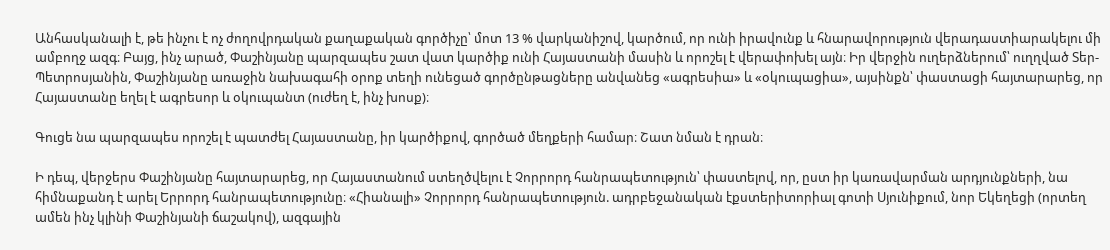Անհասկանալի է, թե ինչու է ոչ ժողովրդական քաղաքական գործիչը՝ մոտ 13 % վարկանիշով, կարծում, որ ունի իրավունք և հնարավորություն վերադաստիարակելու մի ամբողջ ազգ։ Բայց, ինչ արած, Փաշինյանը պարզապես շատ վատ կարծիք ունի Հայաստանի մասին և որոշել է վերափոխել այն։ Իր վերջին ուղերձներում՝ ուղղված Տեր-Պետրոսյանին, Փաշինյանը առաջին նախագահի օրոք տեղի ունեցած գործընթացները անվանեց «ագրեսիա» և «օկուպացիա», այսինքն՝ փաստացի հայտարարեց, որ Հայաստանը եղել է ագրեսոր և օկուպանտ (ուժեղ է, ինչ խոսք)։

Գուցե նա պարզապես որոշել է պատժել Հայաստանը, իր կարծիքով, գործած մեղքերի համար։ Շատ նման է դրան։

Ի դեպ, վերջերս Փաշինյանը հայտարարեց, որ Հայաստանում ստեղծվելու է Չորրորդ հանրապետություն՝ փաստելով, որ, ըստ իր կառավարման արդյունքների, նա հիմնաքանդ է արել Երրորդ հանրապետությունը։ «Հիանալի» Չորրորդ հանրապետություն. ադրբեջանական էքստերիտորիալ գոտի Սյունիքում, նոր Եկեղեցի (որտեղ ամեն ինչ կլինի Փաշինյանի ճաշակով), ազգային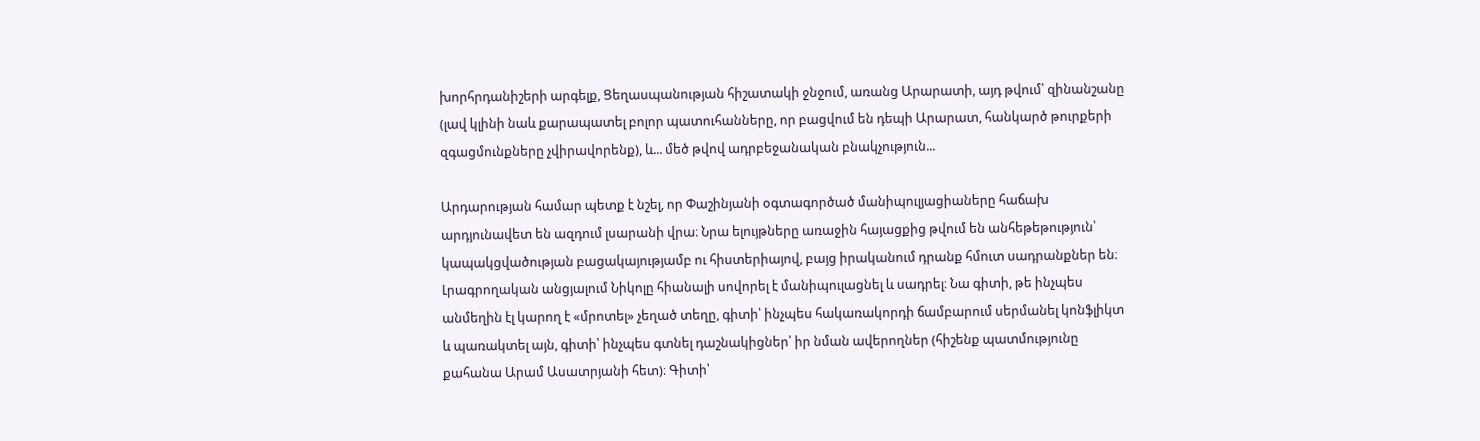խորհրդանիշերի արգելք, Ցեղասպանության հիշատակի ջնջում, առանց Արարատի, այդ թվում՝ զինանշանը (լավ կլինի նաև քարապատել բոլոր պատուհանները, որ բացվում են դեպի Արարատ, հանկարծ թուրքերի զգացմունքները չվիրավորենք), և... մեծ թվով ադրբեջանական բնակչություն...

Արդարության համար պետք է նշել, որ Փաշինյանի օգտագործած մանիպուլյացիաները հաճախ արդյունավետ են ազդում լսարանի վրա։ Նրա ելույթները առաջին հայացքից թվում են անհեթեթություն՝ կապակցվածության բացակայությամբ ու հիստերիայով, բայց իրականում դրանք հմուտ սադրանքներ են։ Լրագրողական անցյալում Նիկոլը հիանալի սովորել է մանիպուլացնել և սադրել։ Նա գիտի, թե ինչպես անմեղին էլ կարող է «մրոտել» չեղած տեղը, գիտի՝ ինչպես հակառակորդի ճամբարում սերմանել կոնֆլիկտ և պառակտել այն, գիտի՝ ինչպես գտնել դաշնակիցներ՝ իր նման ավերողներ (հիշենք պատմությունը քահանա Արամ Ասատրյանի հետ)։ Գիտի՝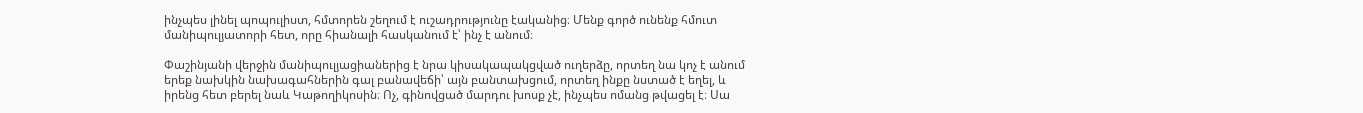ինչպես լինել պոպուլիստ, հմտորեն շեղում է ուշադրությունը էականից։ Մենք գործ ունենք հմուտ մանիպուլյատորի հետ, որը հիանալի հասկանում է՝ ինչ է անում։

Փաշինյանի վերջին մանիպուլյացիաներից է նրա կիսակապակցված ուղերձը, որտեղ նա կոչ է անում երեք նախկին նախագահներին գալ բանավեճի՝ այն բանտախցում, որտեղ ինքը նստած է եղել, և իրենց հետ բերել նաև Կաթողիկոսին։ Ոչ, գինովցած մարդու խոսք չէ, ինչպես ոմանց թվացել է։ Սա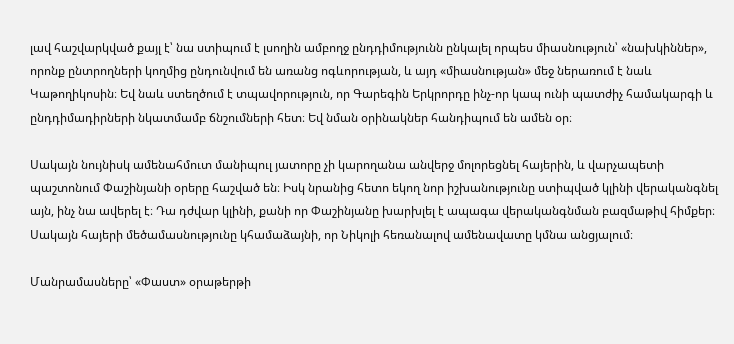լավ հաշվարկված քայլ է՝ նա ստիպում է լսողին ամբողջ ընդդիմությունն ընկալել որպես միասնություն՝ «նախկիններ», որոնք ընտրողների կողմից ընդունվում են առանց ոգևորության, և այդ «միասնության» մեջ ներառում է նաև Կաթողիկոսին։ Եվ նաև ստեղծում է տպավորություն, որ Գարեգին Երկրորդը ինչ-որ կապ ունի պատժիչ համակարգի և ընդդիմադիրների նկատմամբ ճնշումների հետ։ Եվ նման օրինակներ հանդիպում են ամեն օր։

Սակայն նույնիսկ ամենահմուտ մանիպուլ յատորը չի կարողանա անվերջ մոլորեցնել հայերին, և վարչապետի պաշտոնում Փաշինյանի օրերը հաշված են։ Իսկ նրանից հետո եկող նոր իշխանությունը ստիպված կլինի վերականգնել այն, ինչ նա ավերել է։ Դա դժվար կլինի, քանի որ Փաշինյանը խարխլել է ապագա վերականգնման բազմաթիվ հիմքեր։ Սակայն հայերի մեծամասնությունը կհամաձայնի, որ Նիկոլի հեռանալով ամենավատը կմնա անցյալում։

Մանրամասները՝ «Փաստ» օրաթերթի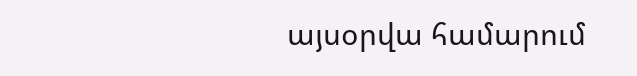այսօրվա համարում